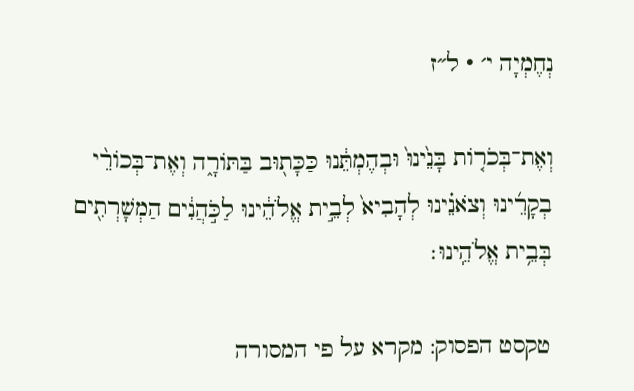נְחֶמְיָה י׳ · ל״ז

וְאֶת־בְּכֹר֤וֹת בָּנֵ֙ינוּ֙ וּבְהֶמְתֵּ֔נוּ כַּכָּת֖וּב בַּתּוֹרָ֑ה וְאֶת־בְּכוֹרֵ֨י בְקָרֵ֜ינוּ וְצֹאנֵ֗ינוּ לְהָבִיא֙ לְבֵ֣ית אֱלֹהֵ֔ינוּ לַכֹּ֣הֲנִ֔ים הַמְשָׁרְתִ֖ים בְּבֵ֥ית אֱלֹהֵֽינוּ׃

טקסט הפסוק: מקרא על פי המסורה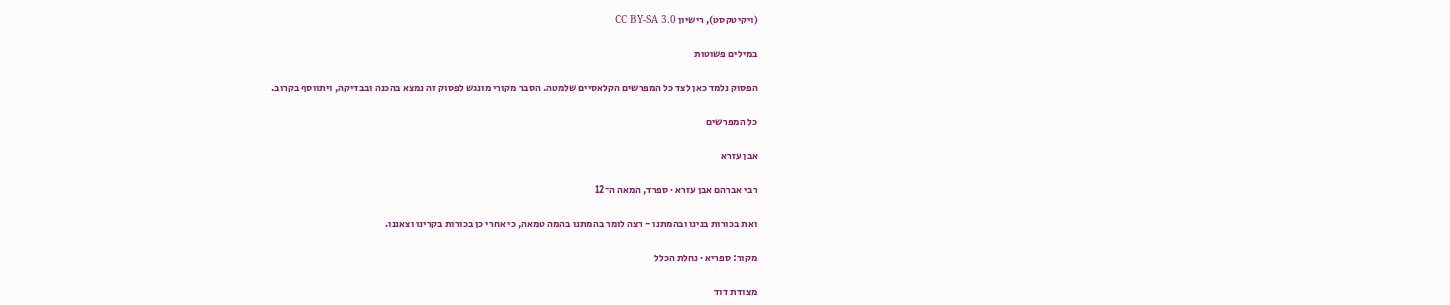(ויקיטקסט), רישיון CC BY-SA 3.0

במילים פשוטות

הפסוק נלמד כאן לצד כל המפרשים הקלאסיים שלמטה. הסבר מקורי מונגש לפסוק זה נמצא בהכנה ובבדיקה, ויתווסף בקרוב.

כל המפרשים

אבן עזרא

רבי אברהם אבן עזרא · ספרד, המאה ה־12

ואת בכורות בנינו ובהמתנו - רצה לומר בהמתנו בהמה טמאה, כי אחרי כן בכורות בקרינו וצאננו.

מקור: ספריא · נחלת הכלל

מצודת דוד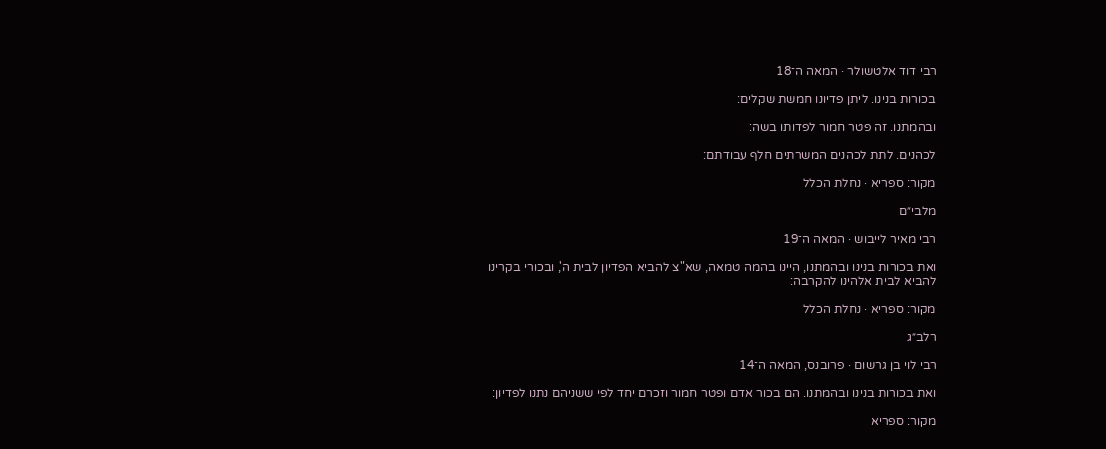רבי דוד אלטשולר · המאה ה־18

בכורות בנינו. ליתן פדיונו חמשת שקלים:

ובהמתנו. זה פטר חמור לפדותו בשה:

לכהנים. לתת לכהנים המשרתים חלף עבודתם:

מקור: ספריא · נחלת הכלל

מלבי״ם

רבי מאיר לייבוש · המאה ה־19

ואת בכורות בנינו ובהמתנו, היינו בהמה טמאה, שא"צ להביא הפדיון לבית ה', ובכורי בקרינו להביא לבית אלהינו להקרבה:

מקור: ספריא · נחלת הכלל

רלב״ג

רבי לוי בן גרשום · פרובנס, המאה ה־14

ואת בכורות בנינו ובהמתנו. הם בכור אדם ופטר חמור וזכרם יחד לפי ששניהם נתנו לפדיון:

מקור: ספריא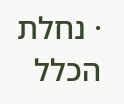· נחלת הכלל